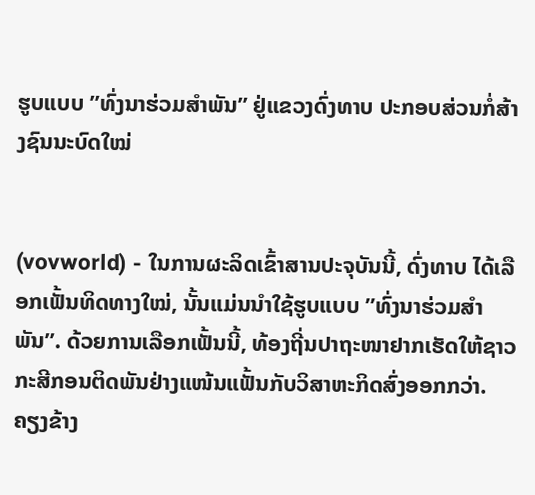ຮູບແບບ ”ທົ່ງນາຮ່ວມສຳພັນ” ຢູ່ແຂວງດົ່ງທາບ ປະກອບສ່ວນກໍ່ສ້າງຊົນນະບົດໃໝ່


(vovworld) - ໃນການຜະລິດເຂົ້າສານປະຈຸບັນນີ້, ດົ່ງທາບ ໄດ້ເລືອກເຟັ້ນທິດທາງໃໝ່, ນັ້ນແມ່ນນຳໃຊ້ຮູບແບບ ”ທົ່ງນາຮ່ວມສຳພັນ”. ດ້ວຍການເລືອກເຟັ້ນນີ້, ທ້ອງຖີ່ນປາຖະໜາຢາກເຮັດໃຫ້ຊາວກະສີກອນຕິດພັນຢ່າງແໜ້ນແຟັ້ນກັບວິສາຫະກິດສົ່ງອອກກວ່າ. ຄຽງຂ້າງ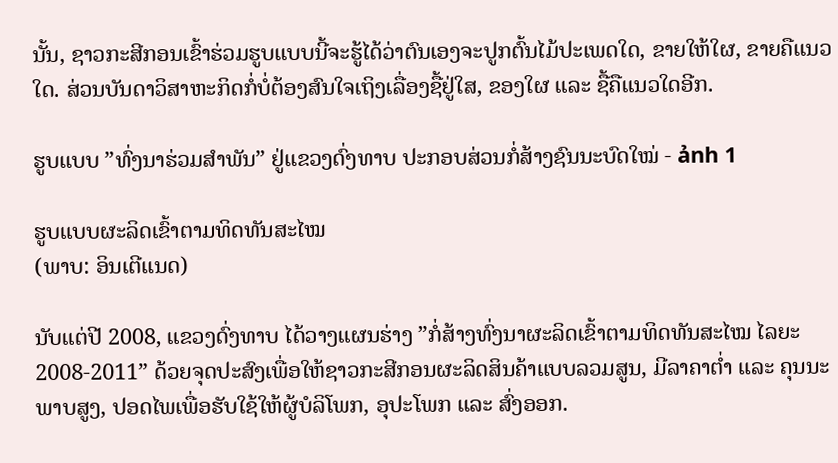ນັ້ນ, ຊາວກະສີກອນເຂົ້າຮ່ວມຮູບແບບນີ້ຈະຮູ້ໄດ້ວ່າຕົນເອງຈະປູກຕົ້ນໄມ້ປະເພດໃດ, ຂາຍໃຫ້ໃຜ, ຂາຍຄືແນວໃດ. ສ່ວນບັນດາວິສາຫະກິດກໍ່ບໍ່ຕ້ອງສົນໃຈເຖິງເລື່ອງຊື້ຢູ່ໃສ, ຂອງໃຜ ແລະ ຊື້ຄືແນວໃດອີກ.

ຮູບແບບ ”ທົ່ງນາຮ່ວມສຳພັນ” ຢູ່ແຂວງດົ່ງທາບ ປະກອບສ່ວນກໍ່ສ້າງຊົນນະບົດໃໝ່ - ảnh 1

ຮູບແບບຜະລິດເຂົ້າຕາມທິດທັນສະໄໝ
(ພາບ: ອິນເຕີແນດ)

ນັບແຕ່ປີ 2008, ແຂວງດົ່ງທາບ ໄດ້ວາງແຜນຮ່າງ ”ກໍ່ສ້າງທົ່ງນາຜະລິດເຂົ້າຕາມທິດທັນສະໄໝ ໄລຍະ 2008-2011” ດ້ວຍຈຸດປະສົງເພື່ອໃຫ້ຊາວກະສີກອນຜະລິດສິນຄ້າແບບລວມສູນ, ມີລາຄາຕ່ຳ ແລະ ຄຸນນະພາບສູງ, ປອດໄພເພື່ອຮັບໃຊ້ໃຫ້ຜູ້ບໍລິໂພກ, ອຸປະໂພກ ແລະ ສົ່ງອອກ.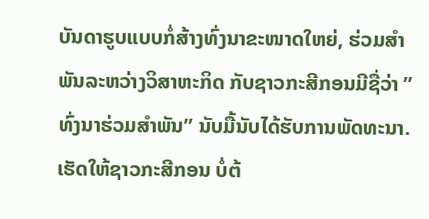ບັນດາຮູບແບບກໍ່ສ້າງທົ່ງນາຂະໜາດໃຫຍ່, ຮ່ວມສຳພັນລະຫວ່າງວິສາຫະກິດ ກັບຊາວກະສີກອນມີຊື່ວ່າ ”ທົ່ງນາຮ່ວມສຳພັນ” ນັບມື້ນັບໄດ້ຮັບການພັດທະນາ. ເຮັດໃຫ້ຊາວກະສີກອນ ບໍ່ຕ້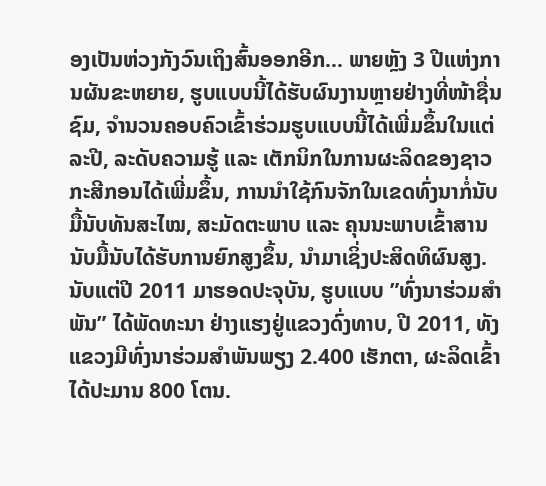ອງເປັນຫ່ວງກັງວົນເຖິງສົ້ນອອກອີກ... ພາຍຫຼັງ 3 ປີແຫ່ງການຜັນຂະຫຍາຍ, ຮູບແບບນີ້ໄດ້ຮັບຜົນງານຫຼາຍຢ່າງທີ່ໜ້າຊື່ນຊົມ, ຈຳນວນຄອບຄົວເຂົ້າຮ່ວມຮູບແບບນີ້ໄດ້ເພີ່ມຂຶ້ນໃນແຕ່ລະປີ, ລະດັບຄວາມຮູ້ ແລະ ເຕັກນິກໃນການຜະລິດຂອງຊາວກະສີກອນໄດ້ເພີ່ມຂຶ້ນ, ການນຳໃຊ້ກົນຈັກໃນເຂດທົ່ງນາກໍ່ນັບມື້ນັບທັນສະໄໝ, ສະມັດຕະພາບ ແລະ ຄຸນນະພາບເຂົ້າສານນັບມື້ນັບໄດ້ຮັບການຍົກສູງຂຶ້ນ, ນຳມາເຊິ່ງປະສິດທິຜົນສູງ. ນັບແຕ່ປີ 2011 ມາຮອດປະຈຸບັນ, ຮູບແບບ ”ທົ່ງນາຮ່ວມສຳພັນ” ໄດ້ພັດທະນາ ຢ່າງແຮງຢູ່ແຂວງດົ່ງທາບ, ປີ 2011, ທັງແຂວງມີທົ່ງນາຮ່ວມສຳພັນພຽງ 2.400 ເຮັກຕາ, ຜະລິດເຂົ້າໄດ້ປະມານ 800 ໂຕນ.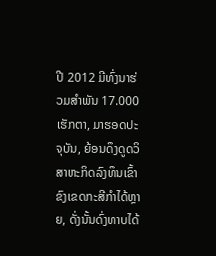ປີ 2012 ມີທົ່ງນາຮ່ວມສຳພັນ 17.000 ເຮັກຕາ, ມາຮອດປະຈຸບັນ, ຍ້ອນດຶງດູດວິສາຫະກິດລົງທຶນເຂົ້າຂົງເຂດກະສີກຳໄດ້ຫຼາຍ, ດັ່ງນັ້ນດົ່ງທາບໄດ້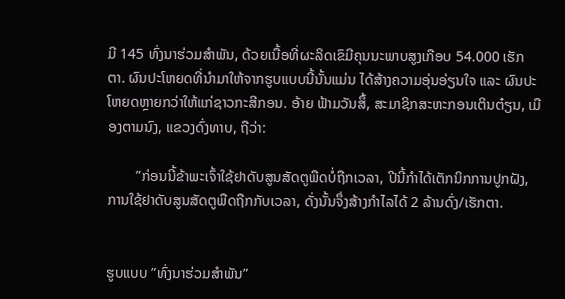ມີ 145 ທົ່ງນາຮ່ວມສຳພັນ, ດ້ວຍເນື້ອທີ່ຜະລິດເຂົມີຄຸນນະພາບສູງເກືອບ 54.000 ເຮັກຕາ. ຜົນປະໂຫຍດທີ່ນຳມາໃຫ້ຈາກຮູບແບບນີ້ນັ້ນແມ່ນ ໄດ້ສ້າງຄວາມອຸ່ນອ່ຽນໃຈ ແລະ ຜົນປະໂຫຍດຫຼາຍກວ່າໃຫ້ແກ່ຊາວກະສີກອນ. ອ້າຍ ຟ້າມວັນສຶ້, ສະມາຊິກສະຫະກອນເຕິນຕ໋ຽນ, ເມືອງຕາມນົງ, ແຂວງດົ່ງທາບ, ຖືວ່າ:

        ”ກ່ອນນີ້ຂ້າພະເຈົ້າໃຊ້ຢາດັບສູນສັດຕູພືດບໍ່ຖືກເວລາ, ປີນີ້ກຳໄດ້ເຕັກນິກການປູກຝັງ, ການໃຊ້ຢາດັບສູນສັດຕູພືດຖືກກັບເວລາ, ດັ່ງນັ້ນຈຶ່ງສ້າງກຳໄລໄດ້ 2 ລ້ານດົ່ງ/ເຮັກຕາ.


ຮູບແບບ ”ທົ່ງນາຮ່ວມສຳພັນ”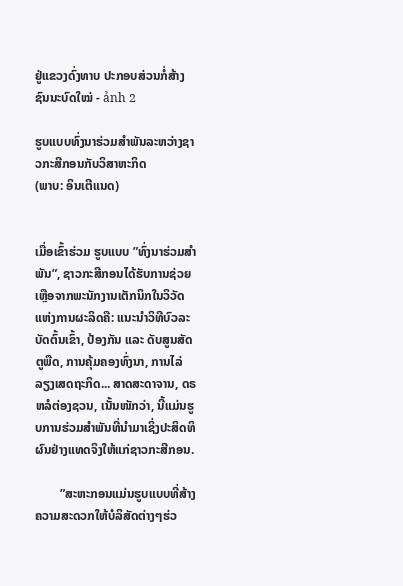ຢູ່ແຂວງດົ່ງທາບ ປະກອບສ່ວນກໍ່ສ້າງຊົນນະບົດໃໝ່ - ảnh 2

ຮູບແບບທົ່ງນາຮ່ວມສຳພັນລະຫວ່າງຊາວກະສີກອນກັບວິສາຫະກິດ
(ພາບ: ອິນເຕີແນດ)


ເມື່ອເຂົ້າຮ່ວມ ຮູບແບບ ”ທົ່ງນາຮ່ວມສຳພັນ”, ຊາວກະສີກອນໄດ້ຮັບການຊ່ວຍເຫຼືອຈາກພະນັກງານເຕັກນິກໃນວິວັດແຫ່ງການຜະລິດຄື: ແນະນຳວິທີບົວລະບັດຕົ້ນເຂົ້າ, ປ້ອງກັນ ແລະ ດັບສູນສັດຕູພືດ, ການຄຸ້ມຄອງທົ່ງນາ, ການໄລ່ລຽງເສດຖະກິດ... ສາດສະດາຈານ, ດຣ ຫລໍຕ່ອງຊວນ, ເນັ້ນໜັກວ່າ, ນີ້ແມ່ນຮູບການຮ່ວມສຳພັນທີ່ນຳມາເຊິ່ງປະສິດທິຜົນຢ່າງແທດຈິງໃຫ້ແກ່ຊາວກະສີກອນ.

        ”ສະຫະກອນແມ່ນຮູບແບບທີ່ສ້າງຄວາມສະດວກໃຫ້ບໍລິສັດຕ່າງໆຮ່ວ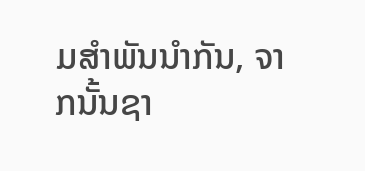ມສຳພັນນຳກັນ, ຈາກນັ້ນຊາ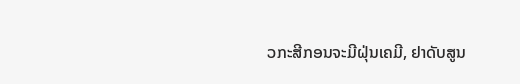ວກະສີກອນຈະມີຝຸ່ນເຄມີ, ຢາດັບສູນ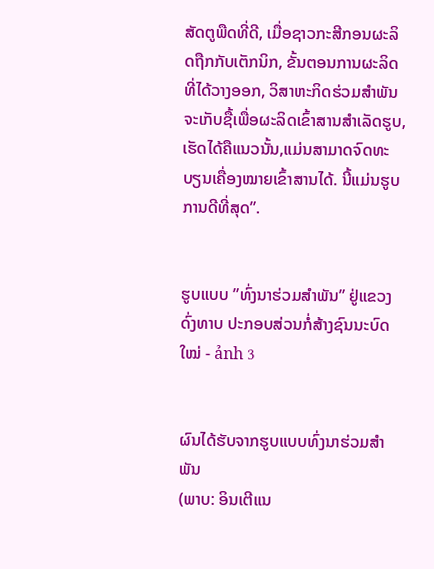ສັດຕູພືດທີ່ດີ, ເມື່ອຊາວກະສີກອນຜະລິດຖືກກັບເຕັກນິກ, ຂັ້ນຕອນການຜະລິດທີ່ໄດ້ວາງອອກ, ວິສາຫະກິດຮ່ວມສຳພັນຈະເກັບຊື້ເພື່ອຜະລິດເຂົ້າສານສຳເລັດຮູບ, ເຮັດໄດ້ຄືແນວນັ້ນ,ແມ່ນສາມາດຈົດທະບຽນເຄື່ອງໝາຍເຂົ້າສານໄດ້. ນີ້ແມ່ນຮູບການດີທີ່ສຸດ”.


ຮູບແບບ ”ທົ່ງນາຮ່ວມສຳພັນ” ຢູ່ແຂວງດົ່ງທາບ ປະກອບສ່ວນກໍ່ສ້າງຊົນນະບົດໃໝ່ - ảnh 3


ຜົນໄດ້ຮັບຈາກຮູບແບບທົ່ງນາຮ່ວມສຳພັນ
(ພາບ: ອິນເຕີແນ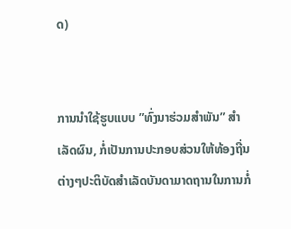ດ)


ການນຳໃຊ້ຮູບແບບ ”ທົ່ງນາຮ່ວມສຳພັນ” ສຳເລັດຜົນ, ກໍ່ເປັນການປະກອບສ່ວນໃຫ້ທ້ອງຖີ່ນຕ່າງໆປະຕິບັດສຳເລັດບັນດາມາດຖານໃນການກໍ່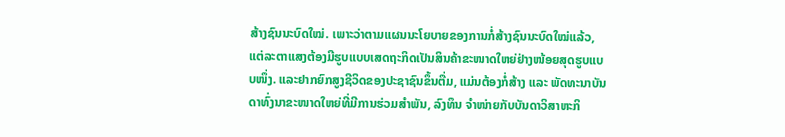ສ້າງຊົນນະບົດໃໝ່. ເພາະວ່າຕາມແຜນນະໂຍບາຍຂອງການກໍ່ສ້າງຊົນນະບົດໃໝ່ແລ້ວ, ແຕ່ລະຕາແສງຕ້ອງມີຮູບແບບເສດຖະກິດເປັນສິນຄ້າຂະໜາດໃຫຍ່ຢ່າງໜ້ອຍສຸດຮູບແບບໜຶ່ງ. ແລະຢາກຍົກສູງຊີວິດຂອງປະຊາຊົນຂຶ້ນຕື່ມ, ແມ່ນຕ້ອງກໍ່ສ້າງ ແລະ ພັດທະນາບັນດາທົ່ງນາຂະໜາດໃຫຍ່ທີ່ມີການຮ່ວມສຳພັນ, ລົງທຶນ ຈຳໜ່າຍກັບບັນດາວິສາຫະກິ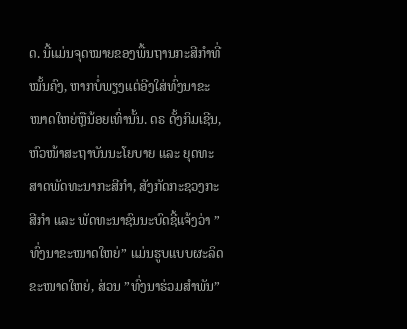ດ. ນີ້ແມ່ນຈຸດໝາຍຂອງພື້ນຖານກະສີກຳທີ່ໝັ້ນຄົງ, ຫາກບໍ່ພຽງແຕ່ອີງໃສ່ທົ່ງນາຂະໜາດໃຫຍ່ຫຼືນ້ອຍເທົ່ານັ້ນ. ດຣ ດັ້ງກິມເຊີນ, ຫົວໜ້າສະຖາບັນນະໂຍບາຍ ແລະ ຍຸດທະສາດພັດທະນາກະສີກຳ, ສັງກັດກະຊວງກະສີກຳ ແລະ ພັດທະນາຊົນນະບົດຊີ້ແຈ້ງວ່າ ”ທົ່ງນາຂະໜາດໃຫຍ່” ແມ່ນຮູບແບບຜະລິດຂະໜາດໃຫຍ່, ສ່ວນ ”ທົ່ງນາຮ່ວມສຳພັນ”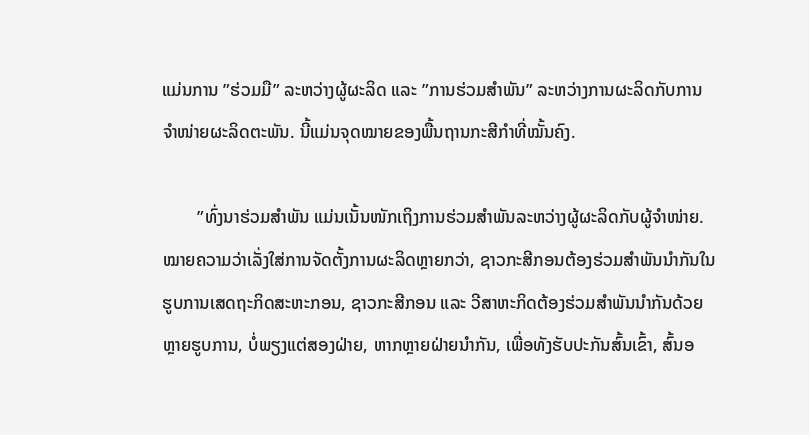ແມ່ນການ ”ຮ່ວມມື” ລະຫວ່າງຜູ້ຜະລິດ ແລະ ”ການຮ່ວມສຳພັນ” ລະຫວ່າງການຜະລິດກັບການຈຳໜ່າຍຜະລິດຕະພັນ. ນີ້ແມ່ນຈຸດໝາຍຂອງພື້ນຖານກະສີກຳທີ່ໝັ້ນຄົງ.

        ”ທົ່ງນາຮ່ວມສຳພັນ ແມ່ນເນັ້ນໜັກເຖິງການຮ່ວມສຳພັນລະຫວ່າງຜູ້ຜະລິດກັບຜູ້ຈຳໜ່າຍ. ໝາຍຄວາມວ່າເລັ່ງໃສ່ການຈັດຕັ້ງການຜະລິດຫຼາຍກວ່າ, ຊາວກະສີກອນຕ້ອງຮ່ວມສຳພັນນຳກັນໃນຮູບການເສດຖະກິດສະຫະກອນ, ຊາວກະສີກອນ ແລະ ວີສາຫະກິດຕ້ອງຮ່ວມສຳພັນນຳກັນດ້ວຍຫຼາຍຮູບການ, ບໍ່ພຽງແຕ່ສອງຝ່າຍ, ຫາກຫຼາຍຝ່າຍນຳກັນ, ເພື່ອທັງຮັບປະກັນສົ້ນເຂົ້າ, ສົ້ນອ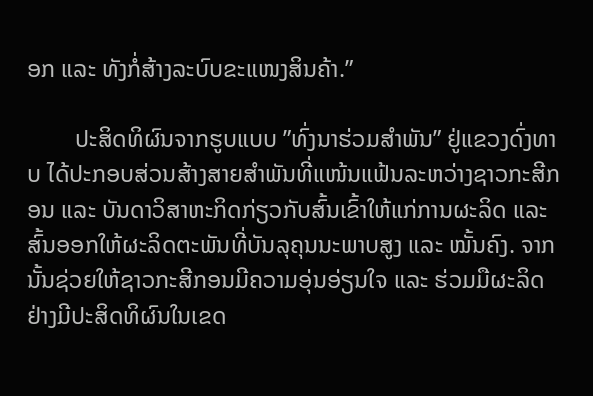ອກ ແລະ ທັງກໍ່ສ້າງລະບົບຂະແໜງສິນຄ້າ.”

        ປະສິດທິຜົນຈາກຮູບແບບ ”ທົ່ງນາຮ່ວມສຳພັນ” ຢູ່ແຂວງດົ່ງທາບ ໄດ້ປະກອບສ່ວນສ້າງສາຍສຳພັນທີ່ແໜ້ນແຟ້ນລະຫວ່າງຊາວກະສີກອນ ແລະ ບັນດາວິສາຫະກິດກ່ຽວກັບສົ້ນເຂົ້າໃຫ້ແກ່ການຜະລິດ ແລະ ສົ້ນອອກໃຫ້ຜະລິດຕະພັນທີ່ບັນລຸຄຸນນະພາບສູງ ແລະ ໝັ້ນຄົງ. ຈາກນັ້ນຊ່ວຍໃຫ້ຊາວກະສີກອນມີຄວາມອຸ່ນອ່ຽນໃຈ ແລະ ຮ່ວມມືຜະລິດຢ່າງມີປະສິດທິຜົນໃນເຂດ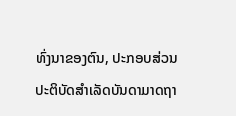ທົ່ງນາຂອງຕົນ, ປະກອບສ່ວນປະຕິບັດສຳເລັດບັນດາມາດຖາ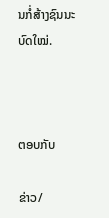ນກໍ່ສ້າງຊົນນະບົດໃໝ່.



ຕອບກັບ

ຂ່າວ/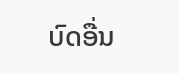ບົດອື່ນ